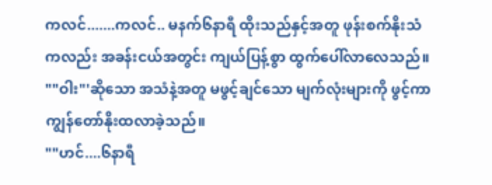ကလင်.......ကလင်.. မနက်၆နာရီ ထိုးသည်နှင့်အတူ ဖုန်းစက်နိုးသံကလည်း အခန်းငယ်အတွင်း ကျယ်ပြန့်စွာ ထွက်ပေါ်လာလေသည်။
""ဝါး"'ဆိုသော အသံနဲ့အတူ မဖွင့်ချင်သော မျက်လုံးများကို ဖွင့်ကာ ကျွန်တော်နိုးထလာခဲ့သည်။
""ဟင်....၆နာရီ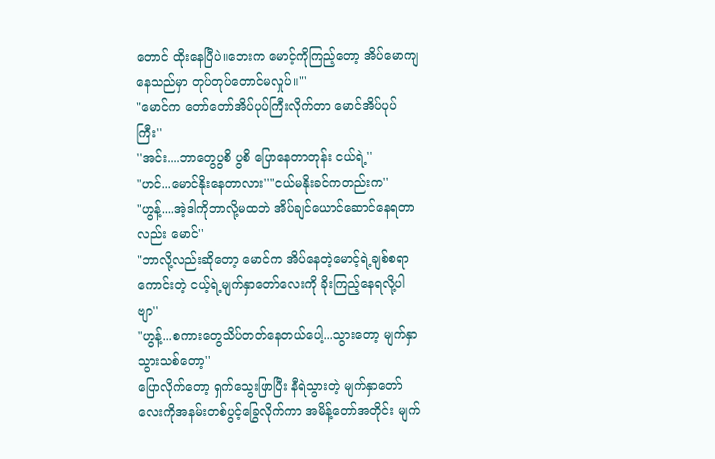တောင် ထိုးနေပြီပဲ။ဘေးက မောင့်ကိုကြည့်တော့ အိပ်မောကျနေသည်မှာ တုပ်တုပ်တောင်မလှုပ်။"'
"မောင်က တော်တော်အိပ်ပုပ်ကြီးလိုက်တာ မောင်အိပ်ပုပ်ကြီး''
''အင်း....ဘာတွေပွစိ ပွစိ ပြောနေတာတုန်း ငယ်ရဲ့''
"ဟင်...မောင်နိုးနေတာလား''"ငယ်မနိုးခင်ကတည်းက''
"ဟွန့်....အဲ့ဒါကိုဘာလို့မထဘဲ အိပ်ချင်ယောင်ဆောင်နေရတာလည်း မောင်''
"ဘာလို့လည်းဆိုတော့ မောင်က အိပ်နေတဲ့မောင့်ရဲ့ချစ်စရာကောင်းတဲ့ ငယ့်ရဲ့မျက်နှာတော်လေးကို ခိုးကြည့်နေရလို့ပါဗျာ''
"ဟွန့်...စကားတွေသိပ်တတ်နေတယ်ပေါ့...သွားတော့ မျက်နှာသွားသစ်တော့''
ပြောလိုက်တော့ ရှက်သွေးဖြာပြီး နီရဲသွားတဲ့ မျက်နှာတော်လေးကိုအနမ်းတစ်ပွင့်ခြွေလိုက်ကာ အမိန့်တော်အတိုင်း မျက်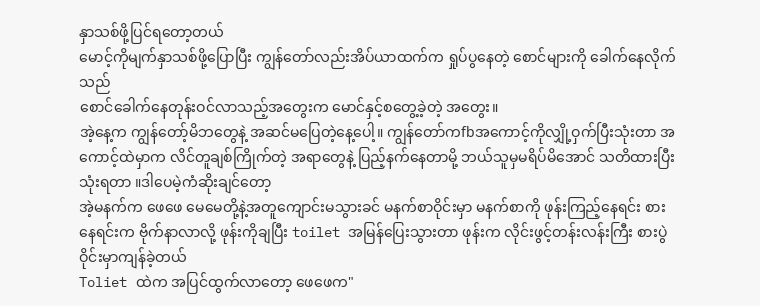နှာသစ်ဖို့ပြင်ရတော့တယ်
မောင့်ကိုမျက်နှာသစ်ဖို့ပြောပြီး ကျွန်တော်လည်းအိပ်ယာထက်က ရှုပ်ပွနေတဲ့ စောင်များကို ခေါက်နေလိုက်သည်
စောင်ခေါက်နေတုန်းဝင်လာသည့်အတွေးက မောင်နှင့်စတွေ့ခဲ့တဲ့ အတွေး။
အဲ့နေ့က ကျွန်တော့်မိဘတွေနဲ့ အဆင်မပြေတဲ့နေ့ပေါ့။ ကျွန်တော်ကfbအကောင့်ကိုလျှို့ဝှက်ပြီးသုံးတာ အကောင့်ထဲမှာက လိင်တူချစ်ကြိုက်တဲ့ အရာတွေနဲ့ ပြည့်နက်နေတာမို့ ဘယ်သူမှမရိပ်မိအောင် သတိထားပြီးသုံးရတာ ။ဒါပေမဲ့ကံဆိုးချင်တော့
အဲ့မနက်က ဖေဖေ မေမေတို့နဲ့အတူကျောင်းမသွားခင် မနက်စာဝိုင်းမှာ မနက်စာကို ဖုန်းကြည့်နေရင်း စားနေရင်းက ဗိုက်နာလာလို့ ဖုန်းကိုချပြီး toilet အမြန်ပြေးသွားတာ ဖုန်းက လိုင်းဖွင့်တန်းလန်းကြီး စားပွဲဝိုင်းမှာကျန်ခဲ့တယ်
Toliet ထဲက အပြင်ထွက်လာတော့ ဖေဖေက"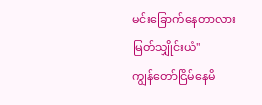မင်းခြောက်နေတာလား မြတ်သျှိုင်းယံ"
ကျွန်တော်ငြိမ်နေမိ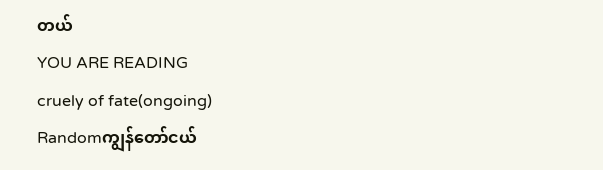တယ်
YOU ARE READING
cruely of fate(ongoing)
Randomကျွန်တော်ငယ်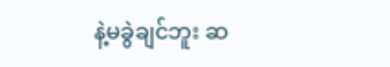နဲ့မခွဲချင်ဘူး ဆ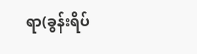ရာ(ခွန်းရိပ်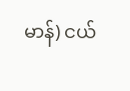မာန်) ငယ်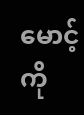မောင့်ကို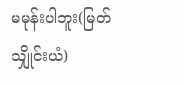မမုန်းပါဘူး(မြတ်သျှိုင်းယံ)